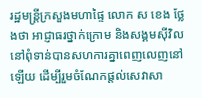រដ្ឋមន្ត្រីក្រសួងមហាផ្ទៃ លោក ស ខេង ថ្លែងថា អាជ្ញាធរថ្នាក់ក្រោម និងសង្គមស៊ីវិល នៅពុំទាន់បានសហការគ្នាពេញលេញនៅឡើយ ដើម្បីរួមចំណែកផ្ដល់សេវាសា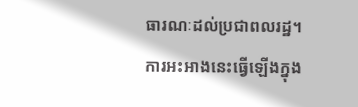ធារណៈដល់ប្រជាពលរដ្ឋ។
ការអះអាងនេះធ្វើឡើងក្នុង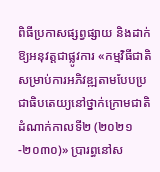ពិធីប្រកាសផ្សព្វផ្សាយ និងដាក់ឱ្យអនុវត្តជាផ្លូវការ «កម្មវិធីជាតិសម្រាប់ការអភិវឌ្ឍតាមបែបប្រជាធិបតេយ្យនៅថ្នាក់ក្រោមជាតិ ដំណាក់កាលទី២ (២០២១-២០៣០)» ប្រារព្ធនៅស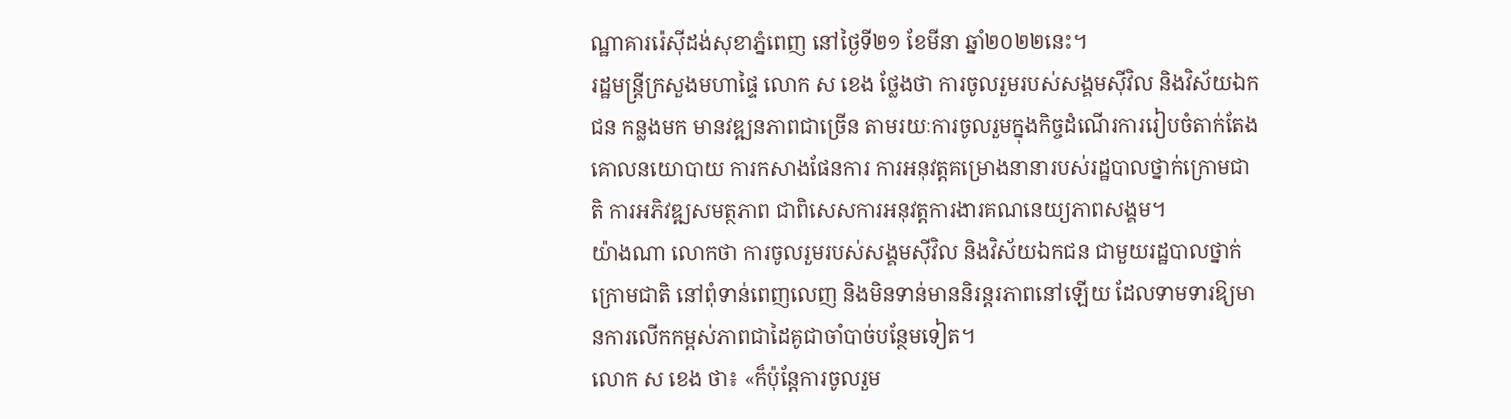ណ្ឋាគាររ៉េស៊ីដង់សុខាភ្នំពេញ នៅថ្ងៃទី២១ ខែមីនា ឆ្នាំ២០២២នេះ។
រដ្ឋមន្ត្រីក្រសួងមហាផ្ទៃ លោក ស ខេង ថ្លែងថា ការចូលរួមរបស់សង្គមស៊ីវិល និងវិស័យឯកជន កន្លងមក មានវឌ្ឍនភាពជាច្រើន តាមរយៈការចូលរួមក្នុងកិច្ចដំណើរការរៀបចំតាក់តែងគោលនយោបាយ ការកសាងផែនការ ការអនុវត្តគម្រោងនានារបស់រដ្ឋបាលថ្នាក់ក្រោមជាតិ ការអភិវឌ្ឍសមត្ថភាព ជាពិសេសការអនុវត្តការងារគណនេយ្យភាពសង្គម។
យ៉ាងណា លោកថា ការចូលរួមរបស់សង្គមស៊ីវិល និងវិស័យឯកជន ជាមួយរដ្ឋបាលថ្នាក់ក្រោមជាតិ នៅពុំទាន់ពេញលេញ និងមិនទាន់មាននិរន្តរភាពនៅឡើយ ដែលទាមទារឱ្យមានការលើកកម្ពស់ភាពជាដៃគូជាចាំបាច់បន្ថែមទៀត។
លោក ស ខេង ថា៖ «ក៏ប៉ុន្តែការចូលរួម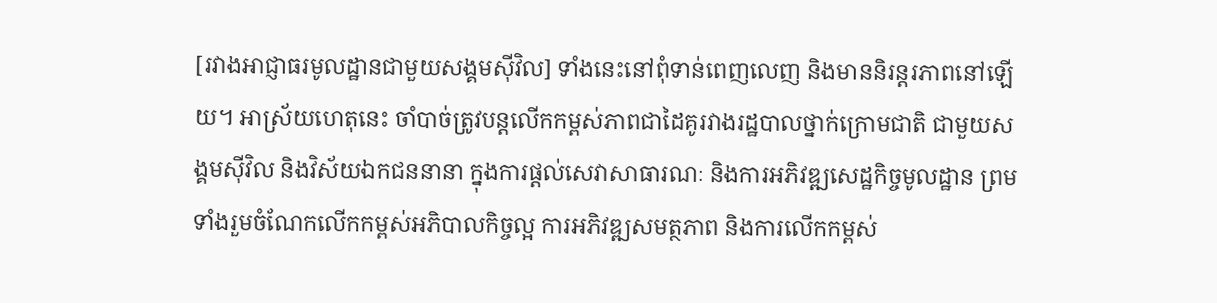[រវាងអាជ្ញាធរមូលដ្ឋានជាមួយសង្គមស៊ីវិល] ទាំងនេះនៅពុំទាន់ពេញលេញ និងមាននិរន្តរភាពនៅឡើយ។ អាស្រ័យហេតុនេះ ចាំបាច់ត្រូវបន្តលើកកម្ពស់ភាពជាដៃគូរវាងរដ្ឋបាលថ្នាក់ក្រោមជាតិ ជាមួយសង្គមស៊ីវិល និងវិស័យឯកជននានា ក្នុងការផ្ដល់សេវាសាធារណៈ និងការអភិវឌ្ឍសេដ្ឋកិច្ចមូលដ្ឋាន ព្រមទាំងរួមចំណែកលើកកម្ពស់អភិបាលកិច្ចល្អ ការអភិវឌ្ឍសមត្ថភាព និងការលើកកម្ពស់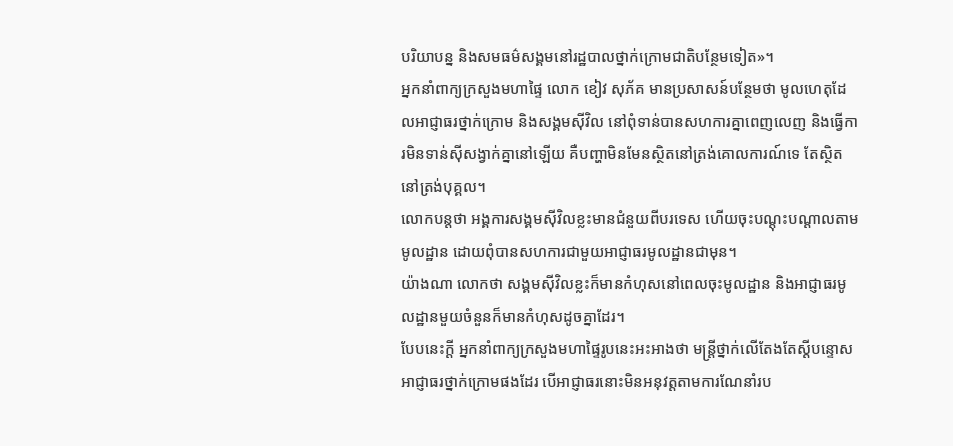បរិយាបន្ន និងសមធម៌សង្គមនៅរដ្ឋបាលថ្នាក់ក្រោមជាតិបន្ថែមទៀត»។
អ្នកនាំពាក្យក្រសួងមហាផ្ទៃ លោក ខៀវ សុភ័គ មានប្រសាសន៍បន្ថែមថា មូលហេតុដែលអាជ្ញាធរថ្នាក់ក្រោម និងសង្គមស៊ីវិល នៅពុំទាន់បានសហការគ្នាពេញលេញ និងធ្វើការមិនទាន់ស៊ីសង្វាក់គ្នានៅឡើយ គឺបញ្ហាមិនមែនស្ថិតនៅត្រង់គោលការណ៍ទេ តែស្ថិតនៅត្រង់បុគ្គល។
លោកបន្តថា អង្គការសង្គមស៊ីវិលខ្លះមានជំនួយពីបរទេស ហើយចុះបណ្ដុះបណ្ដាលតាមមូលដ្ឋាន ដោយពុំបានសហការជាមួយអាជ្ញាធរមូលដ្ឋានជាមុន។
យ៉ាងណា លោកថា សង្គមស៊ីវិលខ្លះក៏មានកំហុសនៅពេលចុះមូលដ្ឋាន និងអាជ្ញាធរមូលដ្ឋានមួយចំនួនក៏មានកំហុសដូចគ្នាដែរ។
បែបនេះក្ដី អ្នកនាំពាក្យក្រសួងមហាផ្ទៃរូបនេះអះអាងថា មន្ត្រីថ្នាក់លើតែងតែស្ដីបន្ទោសអាជ្ញាធរថ្នាក់ក្រោមផងដែរ បើអាជ្ញាធរនោះមិនអនុវត្តតាមការណែនាំរប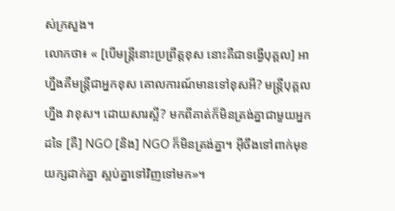ស់ក្រសួង។
លោកថា៖ « [បើមន្ត្រីនោះប្រព្រឹត្តខុស នោះគឺជាទង្វើបុគ្គល] អាហ្នឹងគឺមន្ត្រីជាអ្នកខុស គោលការណ៍មានទៅខុសអី? មន្ត្រីបុគ្គលហ្នឹង វាខុស។ ដោយសារស្អី? មកពីគាត់ក៏មិនត្រង់គ្នាជាមួយអ្នកដទៃ [គឺ] NGO [និង] NGO ក៏មិនត្រង់គ្នា។ អ៊ីចឹងទៅពាក់មុខយក្សដាក់គ្នា ស្អប់គ្នាទៅវិញទៅមក»។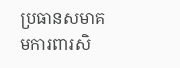ប្រធានសមាគមការពារសិ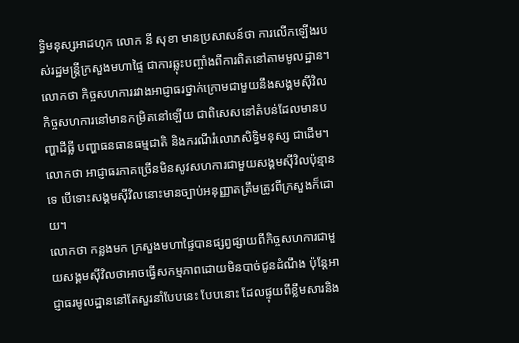ទ្ធិមនុស្សអាដហុក លោក នី សុខា មានប្រសាសន៍ថា ការលើកឡើងរបស់រដ្ឋមន្ត្រីក្រសួងមហាផ្ទៃ ជាការឆ្លុះបញ្ចាំងពីការពិតនៅតាមមូលដ្ឋាន។ លោកថា កិច្ចសហការរវាងអាជ្ញាធរថ្នាក់ក្រោមជាមួយនឹងសង្គមស៊ីវិល កិច្ចសហការនៅមានកម្រិតនៅឡើយ ជាពិសេសនៅតំបន់ដែលមានបញ្ហាដីធ្លី បញ្ហាធនធានធម្មជាតិ និងករណីរំលោភសិទ្ធិមនុស្ស ជាដើម។ លោកថា អាជ្ញាធរភាគច្រើនមិនសូវសហការជាមួយសង្គមស៊ីវិលប៉ុន្មានទេ បើទោះសង្គមស៊ីវិលនោះមានច្បាប់អនុញ្ញាតត្រឹមត្រូវពីក្រសួងក៏ដោយ។
លោកថា កន្លងមក ក្រសួងមហាផ្ទៃបានផ្សព្វផ្សាយពីកិច្ចសហការជាមួយសង្គមស៊ីវិលថាអាចធ្វើសកម្មភាពដោយមិនបាច់ជូនដំណឹង ប៉ុន្តែអាជ្ញាធរមូលដ្ឋាននៅតែសួរនាំបែបនេះ បែបនោះ ដែលផ្ទុយពីខ្លឹមសារនិង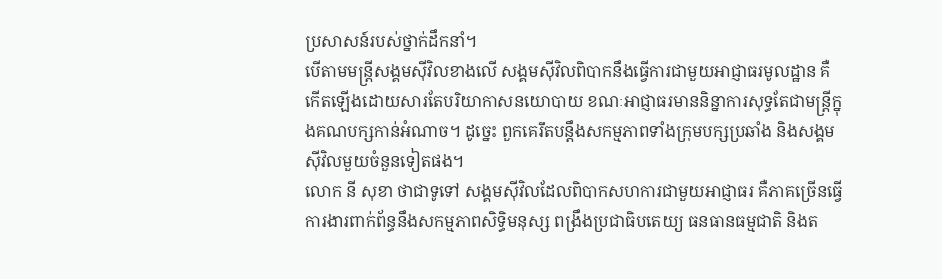ប្រសាសន៍របស់ថ្នាក់ដឹកនាំ។
បើតាមមន្ត្រីសង្គមស៊ីវិលខាងលើ សង្គមស៊ីវិលពិបាកនឹងធ្វើការជាមួយអាជ្ញាធរមូលដ្ឋាន គឺកើតឡើងដោយសារតែបរិយាកាសនយោបាយ ខណៈអាជ្ញាធរមាននិន្នាការសុទ្ធតែជាមន្ត្រីក្នុងគណបក្សកាន់អំណាច។ ដូច្នេះ ពួកគេរឹតបន្តឹងសកម្មភាពទាំងក្រុមបក្សប្រឆាំង និងសង្គមស៊ីវិលមួយចំនួនទៀតផង។
លោក នី សុខា ថាជាទូទៅ សង្គមស៊ីវិលដែលពិបាកសហការជាមួយអាជ្ញាធរ គឺភាគច្រើនធ្វើការងារពាក់ព័ន្ធនឹងសកម្មភាពសិទ្ធិមនុស្ស ពង្រឹងប្រជាធិបតេយ្យ ធនធានធម្មជាតិ និងត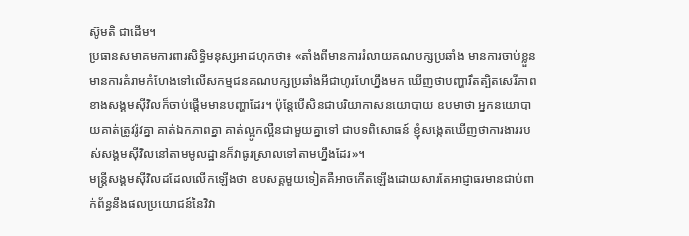ស៊ូមតិ ជាដើម។
ប្រធានសមាគមការពារសិទ្ធិមនុស្សអាដហុកថា៖ «តាំងពីមានការរំលាយគណបក្សប្រឆាំង មានការចាប់ខ្លួន មានការគំរាមកំហែងទៅលើសកម្មជនគណបក្សប្រឆាំងអីជាហូរហែហ្នឹងមក ឃើញថាបញ្ហារឹតត្បិតសេរីភាពខាងសង្គមស៊ីវិលក៏ចាប់ផ្ដើមមានបញ្ហាដែរ។ ប៉ុន្តែបើសិនជាបរិយាកាសនយោបាយ ឧបមាថា អ្នកនយោបាយគាត់ត្រូវរ៉ូវគ្នា គាត់ឯកភាពគ្នា គាត់ល្អូកល្អឺនជាមួយគ្នាទៅ ជាបទពិសោធន៍ ខ្ញុំសង្កេតឃើញថាការងាររបស់សង្គមស៊ីវិលនៅតាមមូលដ្ឋានក៏វាធូរស្រាលទៅតាមហ្នឹងដែរ»។
មន្ត្រីសង្គមស៊ីវិលដដែលលើកឡើងថា ឧបសគ្គមួយទៀតគឺអាចកើតឡើងដោយសារតែអាជ្ញាធរមានជាប់ពាក់ព័ន្ធនឹងផលប្រយោជន៍នៃវិវា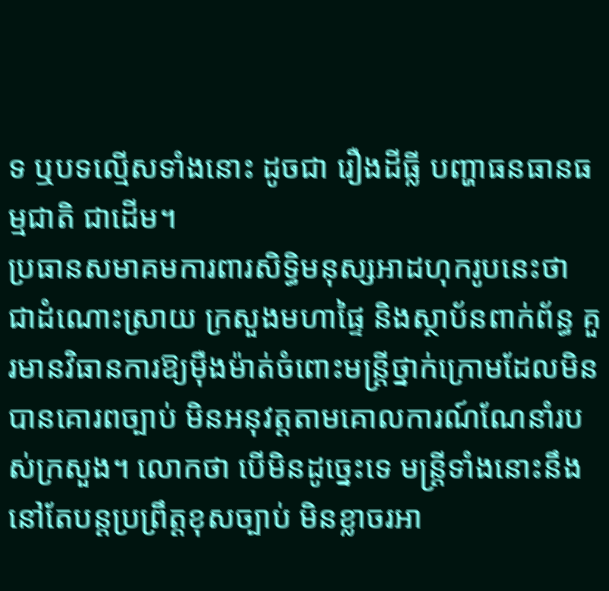ទ ឬបទល្មើសទាំងនោះ ដូចជា រឿងដីធ្លី បញ្ហាធនធានធម្មជាតិ ជាដើម។
ប្រធានសមាគមការពារសិទ្ធិមនុស្សអាដហុករូបនេះថា ជាដំណោះស្រាយ ក្រសួងមហាផ្ទៃ និងស្ថាប័នពាក់ព័ន្ធ គួរមានវិធានការឱ្យម៉ឺងម៉ាត់ចំពោះមន្ត្រីថ្នាក់ក្រោមដែលមិនបានគោរពច្បាប់ មិនអនុវត្តតាមគោលការណ៍ណែនាំរបស់ក្រសួង។ លោកថា បើមិនដូច្នេះទេ មន្ត្រីទាំងនោះនឹងនៅតែបន្តប្រព្រឹត្តខុសច្បាប់ មិនខ្លាចរអា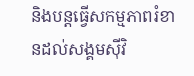និងបន្តធ្វើសកម្មភាពរំខានដល់សង្គមស៊ីវិ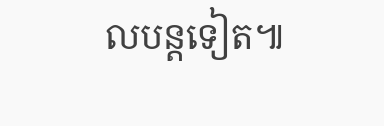លបន្តទៀត៕